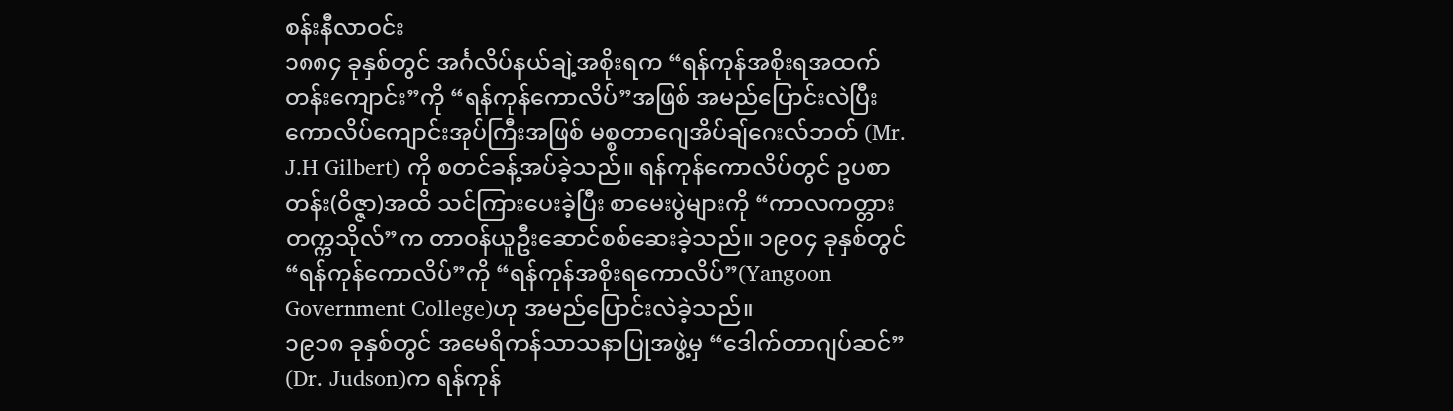စန်းနီလာဝင်း
၁၈၈၄ ခုနှစ်တွင် အင်္ဂလိပ်နယ်ချဲ့အစိုးရက “ရန်ကုန်အစိုးရအထက်တန်းကျောင်း”ကို “ရန်ကုန်ကောလိပ်”အဖြစ် အမည်ပြောင်းလဲပြီး ကောလိပ်ကျောင်းအုပ်ကြီးအဖြစ် မစ္စတာဂျေအိပ်ချ်ဂေးလ်ဘတ် (Mr. J.H Gilbert) ကို စတင်ခန့်အပ်ခဲ့သည်။ ရန်ကုန်ကောလိပ်တွင် ဥပစာတန်း(ဝိဇ္ဇာ)အထိ သင်ကြားပေးခဲ့ပြီး စာမေးပွဲများကို “ကာလကတ္တားတက္ကသိုလ်”က တာဝန်ယူဦးဆောင်စစ်ဆေးခဲ့သည်။ ၁၉၀၄ ခုနှစ်တွင် “ရန်ကုန်ကောလိပ်”ကို “ရန်ကုန်အစိုးရကောလိပ်”(Yangoon Government College)ဟု အမည်ပြောင်းလဲခဲ့သည်။
၁၉၁၈ ခုနှစ်တွင် အမေရိကန်သာသနာပြုအဖွဲ့မှ “ဒေါက်တာဂျပ်ဆင်” (Dr. Judson)က ရန်ကုန်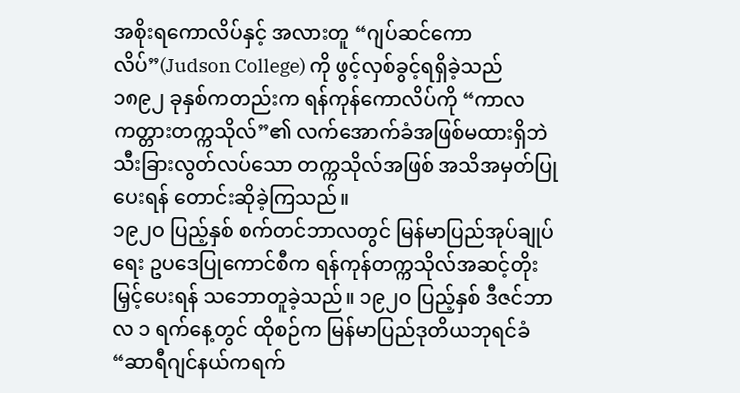အစိုးရကောလိပ်နှင့် အလားတူ “ဂျပ်ဆင်ကောလိပ်”(Judson College) ကို ဖွင့်လှစ်ခွင့်ရရှိခဲ့သည်
၁၈၉၂ ခုနှစ်ကတည်းက ရန်ကုန်ကောလိပ်ကို “ကာလကတ္တားတက္ကသိုလ်”၏ လက်အောက်ခံအဖြစ်မထားရှိဘဲ သီးခြားလွတ်လပ်သော တက္ကသိုလ်အဖြစ် အသိအမှတ်ပြုပေးရန် တောင်းဆိုခဲ့ကြသည်။
၁၉၂ဝ ပြည့်နှစ် စက်တင်ဘာလတွင် မြန်မာပြည်အုပ်ချုပ်ရေး ဥပဒေပြုကောင်စီက ရန်ကုန်တက္ကသိုလ်အဆင့်တိုးမြှင့်ပေးရန် သဘောတူခဲ့သည်။ ၁၉၂ဝ ပြည့်နှစ် ဒီဇင်ဘာလ ၁ ရက်နေ့တွင် ထိုစဉ်က မြန်မာပြည်ဒုတိယဘုရင်ခံ “ဆာရီဂျင်နယ်ကရက်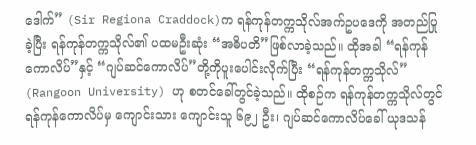ဒေါက်” (Sir Regiona Craddock)က ရန်ကုန်တက္ကသိုလ်အက်ဥပဒေကို အတည်ပြုခဲ့ပြီး ရန်ကုန်တက္ကသိုလ်၏ ပထမဦးဆုံး “အဓိပတိ”ဖြစ်လာခဲ့သည်။ ထိုအခါ “ရန်ကုန်ကောလိပ်”နှင့် “ဂျပ်ဆင်ကောလိပ်”တို့ကိုပူးပေါင်းလိုက်ပြီး “ရန်ကုန်တက္ကသိုလ်” (Rangoon University) ဟု စတင်ခေါ်တွင်ခဲ့သည်။ ထိုစဉ်က ရန်ကုန်တက္ကသိုလ်တွင် ရန်ကုန်ကောလိပ်မှ ကျောင်းသား ကျောင်းသူ ၆၉၂ ဦး၊ ဂျပ်ဆင်ကောလိပ်ခေါ် ယုဒသန်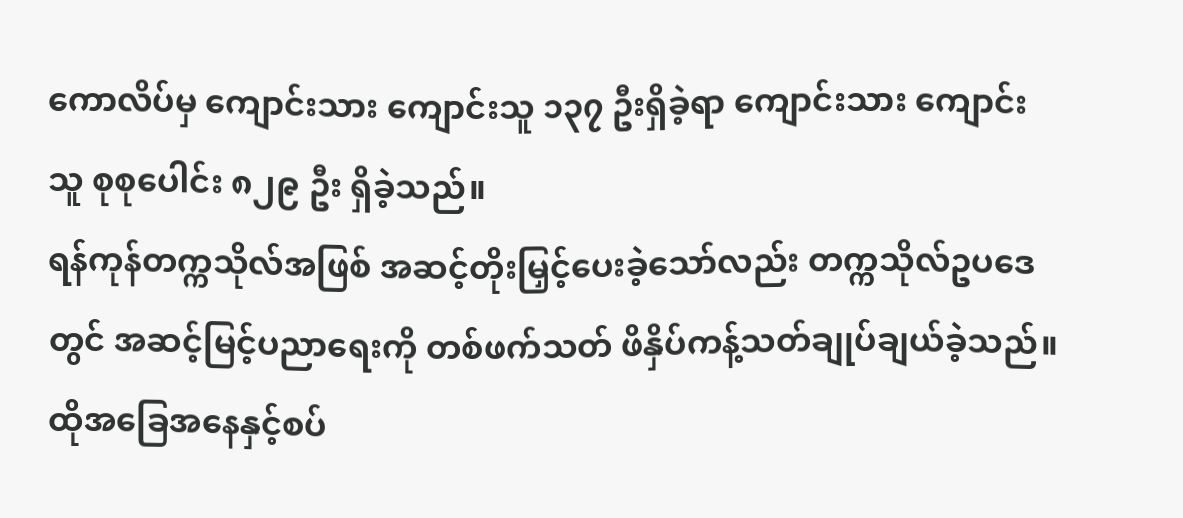ကောလိပ်မှ ကျောင်းသား ကျောင်းသူ ၁၃၇ ဦးရှိခဲ့ရာ ကျောင်းသား ကျောင်းသူ စုစုပေါင်း ၈၂၉ ဦး ရှိခဲ့သည်။
ရန်ကုန်တက္ကသိုလ်အဖြစ် အဆင့်တိုးမြှင့်ပေးခဲ့သော်လည်း တက္ကသိုလ်ဥပဒေတွင် အဆင့်မြင့်ပညာရေးကို တစ်ဖက်သတ် ဖိနှိပ်ကန့်သတ်ချုပ်ချယ်ခဲ့သည်။ ထိုအခြေအနေနှင့်စပ်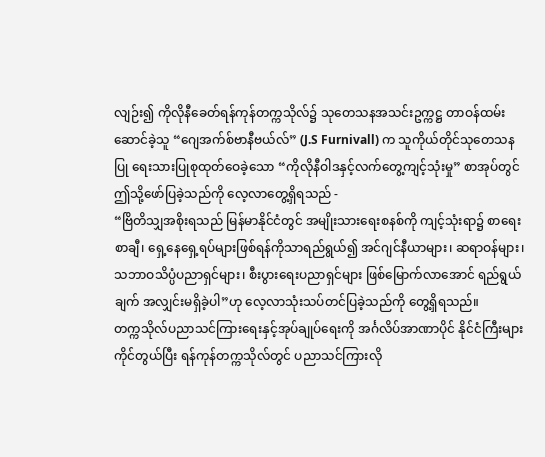လျဉ်း၍ ကိုလိုနီခေတ်ရန်ကုန်တက္ကသိုလ်၌ သုတေသနအသင်းဥက္ကဋ္ဌ တာဝန်ထမ်းဆောင်ခဲ့သူ “ဂျေအက်စ်ဗာနီဗယ်လ်” (J.S Furnivall) က သူကိုယ်တိုင်သုတေသနပြု ရေးသားပြုစုထုတ်ဝေခဲ့သော “ကိုလိုနီဝါဒနှင့်လက်တွေ့ကျင့်သုံးမှု” စာအုပ်တွင် ဤသို့ဖော်ပြခဲ့သည်ကို လေ့လာတွေ့ရှိရသည် -
“ဗြိတိသျှအစိုးရသည် မြန်မာနိုင်ငံတွင် အမျိုးသားရေးစနစ်ကို ကျင့်သုံးရာ၌ စာရေးစာချီ၊ ရှေ့နေရှေ့ရပ်များဖြစ်ရန်ကိုသာရည်ရွယ်၍ အင်ဂျင်နီယာများ၊ ဆရာဝန်များ၊ သဘာဝသိပ္ပံပညာရှင်များ၊ စီးပွားရေးပညာရှင်များ ဖြစ်မြောက်လာအောင် ရည်ရွယ်ချက် အလျှင်းမရှိခဲ့ပါ”ဟု လေ့လာသုံးသပ်တင်ပြခဲ့သည်ကို တွေ့ရှိရသည်။
တက္ကသိုလ်ပညာသင်ကြားရေးနှင့်အုပ်ချုပ်ရေးကို အင်္ဂလိပ်အာဏာပိုင် နိုင်ငံကြီးများ ကိုင်တွယ်ပြီး ရန်ကုန်တက္ကသိုလ်တွင် ပညာသင်ကြားလို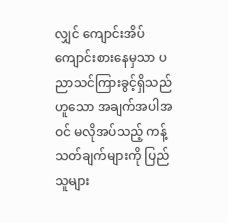လျှင် ကျောင်းအိပ်ကျောင်းစားနေမှသာ ပညာသင်ကြားခွင့်ရှိသည်ဟူသော အချက်အပါအဝင် မလိုအပ်သည့် ကန့်သတ်ချက်များကို ပြည်သူများ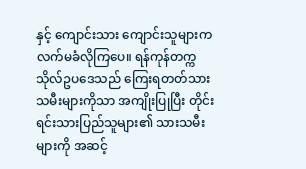နှင့် ကျောင်းသား ကျောင်းသူများက လက်မခံလိုကြပေ။ ရန်ကုန်တက္ကသိုလ်ဥပဒေသည် ကြေးရတတ်သားသမီးများကိုသာ အကျိုးပြုပြီး တိုင်းရင်းသားပြည်သူများ၏ သားသမီးများကို အဆင့်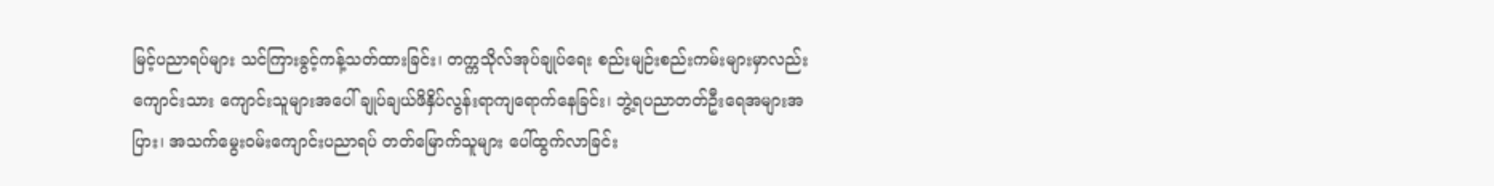မြင့်ပညာရပ်များ သင်ကြားခွင့်ကန့်သတ်ထားခြင်း၊ တက္ကသိုလ်အုပ်ချုပ်ရေး စည်းမျဉ်းစည်းကမ်းများမှာလည်း ကျောင်းသား ကျောင်းသူများအပေါ် ချုပ်ချယ်ဖိနှိပ်လွန်းရာကျရောက်နေခြင်း၊ ဘွဲ့ရပညာတတ်ဦးရေအများအပြား၊ အသက်မွေးဝမ်းကျောင်းပညာရပ် တတ်မြောက်သူများ ပေါ်ထွက်လာခြင်း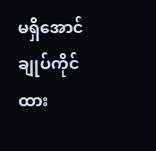မရှိအောင်ချုပ်ကိုင်ထား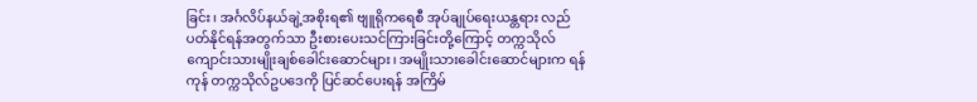ခြင်း၊ အင်္ဂလိပ်နယ်ချဲ့အစိုးရ၏ ဗျူရိုကရေစီ အုပ်ချုပ်ရေးယန္တရား လည်ပတ်နိုင်ရန်အတွက်သာ ဦးစားပေးသင်ကြားခြင်းတို့ကြောင့် တက္ကသိုလ် ကျောင်းသားမျိုးချစ်ခေါင်းဆောင်များ၊ အမျိုးသားခေါင်းဆောင်များက ရန်ကုန် တက္ကသိုလ်ဥပဒေကို ပြင်ဆင်ပေးရန် အကြိမ်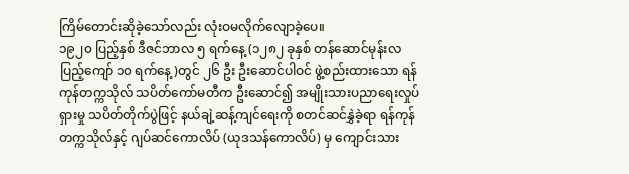ကြိမ်တောင်းဆိုခဲ့သော်လည်း လုံးဝမလိုက်လျောခဲ့ပေ။
၁၉၂၀ ပြည့်နှစ် ဒီဇင်ဘာလ ၅ ရက်နေ့ (၁၂၈၂ ခုနှစ် တန်ဆောင်မုန်းလပြည့်ကျော် ၁၀ ရက်နေ့)တွင် ၂၆ ဦး ဦးဆောင်ပါဝင် ဖွဲ့စည်းထားသော ရန်ကုန်တက္ကသိုလ် သပိတ်ကော်မတီက ဦးဆောင်၍ အမျိုးသားပညာရေးလှုပ်ရှားမှု သပိတ်တိုက်ပွဲဖြင့် နယ်ချဲ့ဆန့်ကျင်ရေးကို စတင်ဆင်နွှဲခဲ့ရာ ရန်ကုန်တက္ကသိုလ်နှင့် ဂျပ်ဆင်ကောလိပ် (ယုဒသန်ကောလိပ်) မှ ကျောင်းသား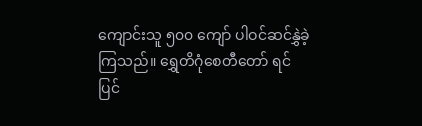ကျောင်းသူ ၅၀၀ ကျော် ပါဝင်ဆင်နွှဲခဲ့ကြသည်။ ရွှေတိဂုံစေတီတော် ရင်ပြင်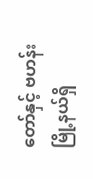တော်နှင့် ဗဟန်းမြို့နယ်ရှိ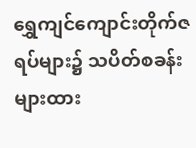ရွှေကျင်ကျောင်းတိုက်ဇရပ်များ၌ သပိတ်စခန်းများထား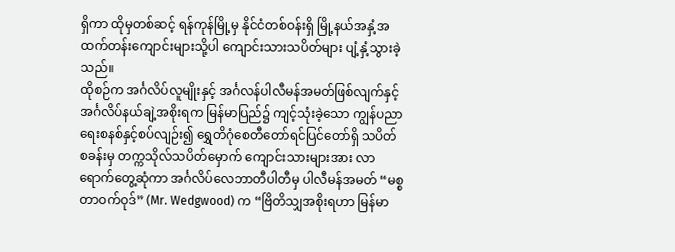ရှိကာ ထိုမှတစ်ဆင့် ရန်ကုန်မြို့မှ နိုင်ငံတစ်ဝန်းရှိ မြို့နယ်အနှံ့အထက်တန်းကျောင်းများသို့ပါ ကျောင်းသားသပိတ်များ ပျံ့နှံ့သွားခဲ့သည်။
ထိုစဉ်က အင်္ဂလိပ်လူမျိုးနှင့် အင်္ဂလန်ပါလီမန်အမတ်ဖြစ်လျက်နှင့် အင်္ဂလိပ်နယ်ချဲ့အစိုးရက မြန်မာပြည်၌ ကျင့်သုံးခဲ့သော ကျွန်ပညာရေးစနစ်နှင့်စပ်လျဉ်း၍ ရွှေတိဂုံစေတီတော်ရင်ပြင်တော်ရှိ သပိတ်စခန်းမှ တက္ကသိုလ်သပိတ်မှောက် ကျောင်းသားများအား လာရောက်တွေ့ဆုံကာ အင်္ဂလိပ်လေဘာတီပါတီမှ ပါလီမန်အမတ် “မစ္စတာဝက်ဝုဒ်” (Mr. Wedgwood) က “ဗြိတိသျှအစိုးရဟာ မြန်မာ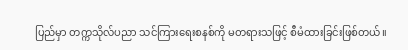ပြည်မှာ တက္ကသိုလ်ပညာ သင်ကြားရေးစနစ်ကို မတရားသဖြင့် စီမံထားခြင်းဖြစ်တယ်။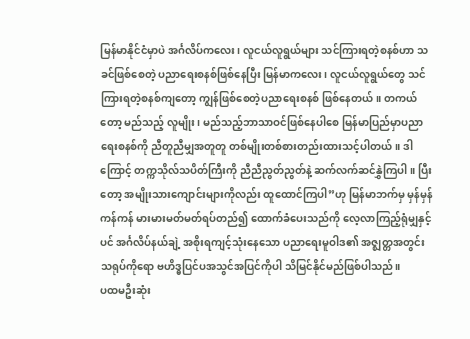မြန်မာနိုင်ငံမှာပဲ အင်္ဂလိပ်ကလေး၊ လူငယ်လူရွယ်များ သင်ကြားရတဲ့စနစ်ဟာ သခင်ဖြစ်စေတဲ့ ပညာရေးစနစ်ဖြစ်နေပြီး မြန်မာကလေး၊ လူငယ်လူရွယ်တွေ သင်ကြားရတဲ့စနစ်ကျတော့ ကျွန်ဖြစ်စေတဲ့ပညာရေးစနစ် ဖြစ်နေတယ်။ တကယ်တော့ မည်သည့် လူမျိုး၊ မည်သည့်ဘာသာဝင်ဖြစ်နေပါစေ မြန်မာပြည်မှာပညာရေးစနစ်ကို ညီတူညီမျှအတူတူ တစ်မျိုးတစ်စားတည်းထားသင့်ပါတယ်။ ဒါကြောင့် တက္ကသိုလ်သပိတ်ကြီးကို ညီညီညွတ်ညွတ်နဲ့ ဆက်လက်ဆင်နွှဲကြပါ။ ပြီးတော့ အမျိုးသားကျောင်းများကိုလည်း ထူထောင်ကြပါ”ဟု မြန်မာဘက်မှ မှန်မှန်ကန်ကန် မားမားမတ်မတ်ရပ်တည်၍ ထောက်ခံပေးသည်ကို လေ့လာကြည့်ရုံမျှနှင့်ပင် အင်္ဂလိပ်နယ်ချဲ့ အစိုးရကျင့်သုံးနေသော ပညာရေးမူဝါဒ၏ အဇ္ဈတ္တအတွင်းသရုပ်ကိုရော ဗဟိဒ္ဓပြင်ပအသွင်အပြင်ကိုပါ သိမြင်နိုင်မည်ဖြစ်ပါသည်။
ပထမဦးဆုံး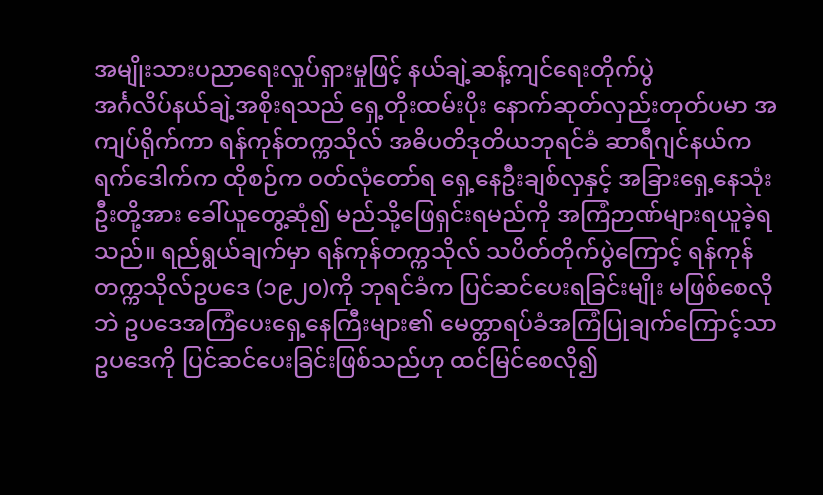အမျိုးသားပညာရေးလှုပ်ရှားမှုဖြင့် နယ်ချဲ့ဆန့်ကျင်ရေးတိုက်ပွဲ
အင်္ဂလိပ်နယ်ချဲ့အစိုးရသည် ရှေ့တိုးထမ်းပိုး နောက်ဆုတ်လှည်းတုတ်ပမာ အကျပ်ရိုက်ကာ ရန်ကုန်တက္ကသိုလ် အဓိပတိဒုတိယဘုရင်ခံ ဆာရီဂျင်နယ်ကရက်ဒေါက်က ထိုစဉ်က ဝတ်လုံတော်ရ ရှေ့နေဦးချစ်လှနှင့် အခြားရှေ့နေသုံးဦးတို့အား ခေါ်ယူတွေ့ဆုံ၍ မည်သို့ဖြေရှင်းရမည်ကို အကြံဉာဏ်များရယူခဲ့ရသည်။ ရည်ရွယ်ချက်မှာ ရန်ကုန်တက္ကသိုလ် သပိတ်တိုက်ပွဲကြောင့် ရန်ကုန်တက္ကသိုလ်ဥပဒေ (၁၉၂၀)ကို ဘုရင်ခံက ပြင်ဆင်ပေးရခြင်းမျိုး မဖြစ်စေလိုဘဲ ဥပဒေအကြံပေးရှေ့နေကြီးများ၏ မေတ္တာရပ်ခံအကြံပြုချက်ကြောင့်သာ ဥပဒေကို ပြင်ဆင်ပေးခြင်းဖြစ်သည်ဟု ထင်မြင်စေလို၍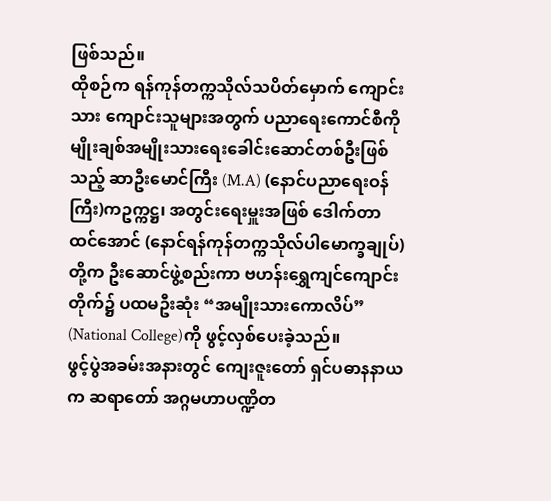ဖြစ်သည်။
ထိုစဉ်က ရန်ကုန်တက္ကသိုလ်သပိတ်မှောက် ကျောင်းသား ကျောင်းသူများအတွက် ပညာရေးကောင်စီကို မျိုးချစ်အမျိုးသားရေးခေါင်းဆောင်တစ်ဦးဖြစ်သည့် ဆာဦးမောင်ကြီး (M.A) (နောင်ပညာရေးဝန်ကြီး)ကဥက္ကဋ္ဌ၊ အတွင်းရေးမှူးအဖြစ် ဒေါက်တာထင်အောင် (နောင်ရန်ကုန်တက္ကသိုလ်ပါမောက္ခချုပ်)တို့က ဦးဆောင်ဖွဲ့စည်းကာ ဗဟန်းရွှေကျင်ကျောင်းတိုက်၌ ပထမဦးဆုံး “အမျိုးသားကောလိပ်” (National College)ကို ဖွင့်လှစ်ပေးခဲ့သည်။
ဖွင့်ပွဲအခမ်းအနားတွင် ကျေးဇူးတော် ရှင်ပဓာနနာယက ဆရာတော် အဂ္ဂမဟာပဏ္ဍိတ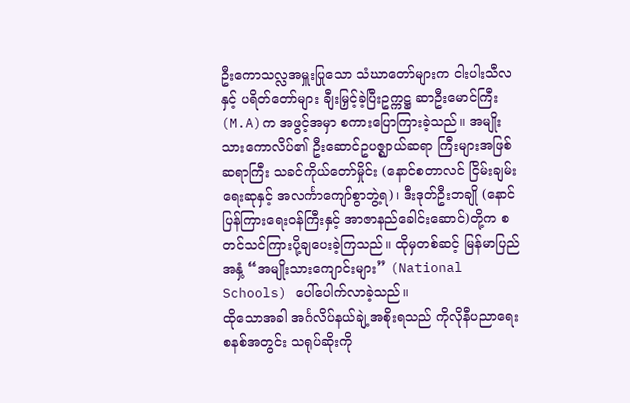ဦးကောသလ္လအမှူးပြုသော သံဃာတော်များက ငါးပါးသီလနှင့် ပရိတ်တော်များ ချီးမြှင့်ခဲ့ပြီးဥက္ကဋ္ဌ ဆာဦးမောင်ကြီး(M.A)က အဖွင့်အမှာ စကားပြောကြားခဲ့သည်။ အမျိုးသားကောလိပ်၏ ဦးဆောင်ဥပဇ္ဈာယ်ဆရာ ကြီးများအဖြစ် ဆရာကြီး သခင်ကိုယ်တော်မှိုင်း (နောင်စတာလင် ငြိမ်းချမ်းရေးဆုနှင့် အလင်္ကာကျော်စွာဘွဲ့ရ)၊ ဒီးဒုတ်ဦးဘချို (နောင်ပြန်ကြားရေးဝန်ကြီးနှင့် အာဇာနည်ခေါင်းဆောင်)တို့က စတင်သင်ကြားပို့ချပေးခဲ့ကြသည်။ ထိုမှတစ်ဆင့် မြန်မာပြည်အနှံ့ “အမျိုးသားကျောင်းများ” (National Schools) ပေါ်ပေါက်လာခဲ့သည်။
ထိုသောအခါ အင်္ဂလိပ်နယ်ချဲ့အစိုးရသည် ကိုလိုနီပညာရေးစနစ်အတွင်း သရုပ်ဆိုးကို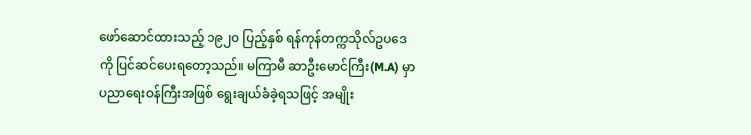ဖော်ဆောင်ထားသည့် ၁၉၂၀ ပြည့်နှစ် ရန်ကုန်တက္ကသိုလ်ဥပဒေကို ပြင်ဆင်ပေးရတော့သည်။ မကြာမီ ဆာဦးမောင်ကြီး(M.A) မှာ ပညာရေးဝန်ကြီးအဖြစ် ရွေးချယ်ခံခဲ့ရသဖြင့် အမျိုး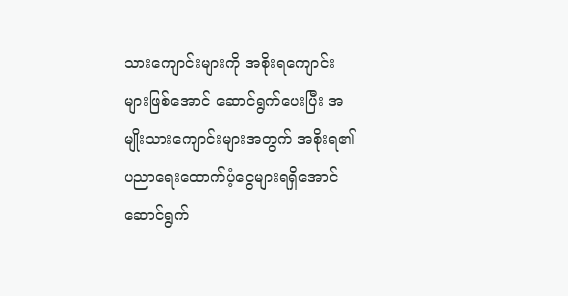သားကျောင်းများကို အစိုးရကျောင်းများဖြစ်အောင် ဆောင်ရွက်ပေးပြီး အမျိုးသားကျောင်းများအတွက် အစိုးရ၏ ပညာရေးထောက်ပံ့ငွေများရရှိအောင် ဆောင်ရွက်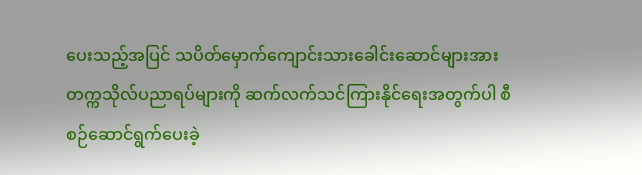ပေးသည့်အပြင် သပိတ်မှောက်ကျောင်းသားခေါင်းဆောင်များအား တက္ကသိုလ်ပညာရပ်များကို ဆက်လက်သင်ကြားနိုင်ရေးအတွက်ပါ စီစဉ်ဆောင်ရွက်ပေးခဲ့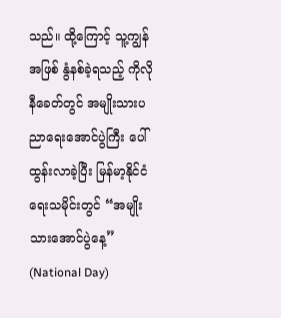သည်။ ထို့ကြောင့် သူ့ကျွန်အဖြစ် နွံနစ်ခဲ့ရသည့် ကိုလိုနီခေတ်တွင် အမျိုးသားပညာရေးအောင်ပွဲကြီး ပေါ်ထွန်းလာခဲ့ပြီး မြန်မာ့နိုင်ငံရေးသမိုင်းတွင် “အမျိုးသားအောင်ပွဲနေ့” (National Day)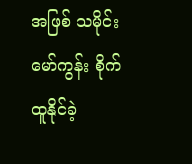အဖြစ် သမိုင်းမော်ကွန်း စိုက်ထူနိုင်ခဲ့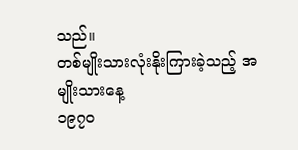သည်။
တစ်မျိုးသားလုံးနိုးကြားခဲ့သည့် အမျိုးသားနေ့
၁၉၇၀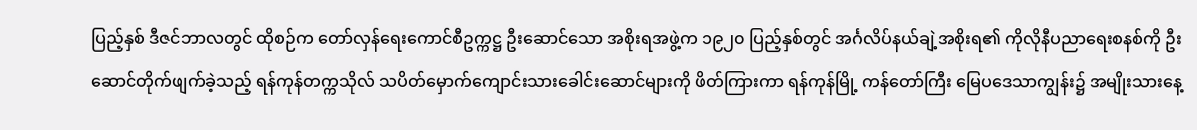ပြည့်နှစ် ဒီဇင်ဘာလတွင် ထိုစဉ်က တော်လှန်ရေးကောင်စီဥက္ကဋ္ဌ ဦးဆောင်သော အစိုးရအဖွဲ့က ၁၉၂၀ ပြည့်နှစ်တွင် အင်္ဂလိပ်နယ်ချဲ့အစိုးရ၏ ကိုလိုနီပညာရေးစနစ်ကို ဦးဆောင်တိုက်ဖျက်ခဲ့သည့် ရန်ကုန်တက္ကသိုလ် သပိတ်မှောက်ကျောင်းသားခေါင်းဆောင်များကို ဖိတ်ကြားကာ ရန်ကုန်မြို့ ကန်တော်ကြီး မြေပဒေသာကျွန်း၌ အမျိုးသားနေ့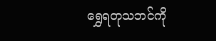ရွှေရတုသဘင်ကို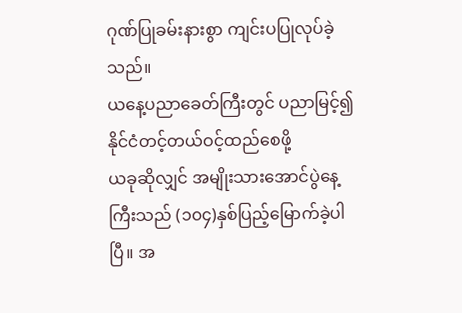ဂုဏ်ပြုခမ်းနားစွာ ကျင်းပပြုလုပ်ခဲ့သည်။
ယနေ့ပညာခေတ်ကြီးတွင် ပညာမြင့်၍ နိုင်ငံတင့်တယ်ဝင့်ထည်စေဖို့
ယခုဆိုလျှင် အမျိုးသားအောင်ပွဲနေ့ကြီးသည် (၁၀၄)နှစ်ပြည့်မြောက်ခဲ့ပါပြီ။ အ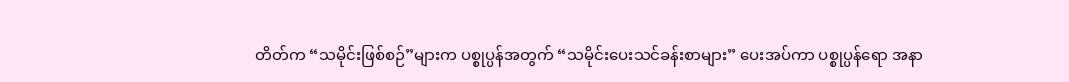တိတ်က “သမိုင်းဖြစ်စဉ်”များက ပစ္စုပ္ပန်အတွက် “သမိုင်းပေးသင်ခန်းစာများ” ပေးအပ်ကာ ပစ္စုပ္ပန်ရော အနာ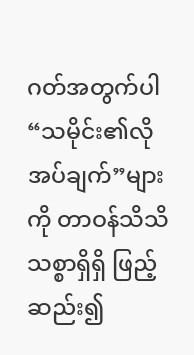ဂတ်အတွက်ပါ “သမိုင်း၏လိုအပ်ချက်”များ ကို တာဝန်သိသိသစ္စာရှိရှိ ဖြည့်ဆည်း၍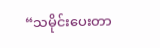“သမိုင်းပေးတာ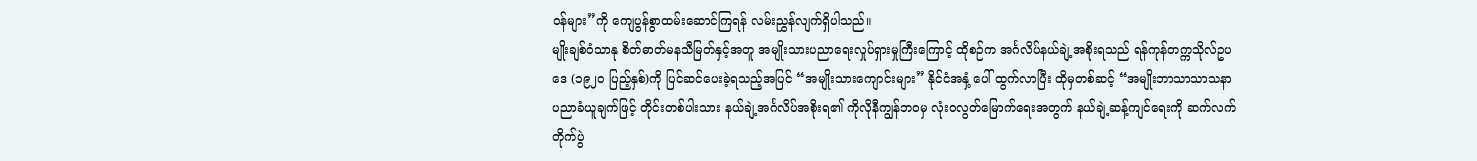ဝန်များ”ကို ကျေပွန်စွာထမ်းဆောင်ကြရန် လမ်းညွှန်လျက်ရှိပါသည်။
မျိုးချစ်ဝံသာနု စိတ်ဓာတ်မနသီမြတ်နှင့်အတူ အမျိုးသားပညာရေးလှုပ်ရှားမှုကြီးကြောင့် ထိုစဉ်က အင်္ဂလိပ်နယ်ချဲ့အစိုးရသည် ရန်ကုန်တက္ကသိုလ်ဥပဒေ (၁၉၂၀ ပြည့်နှစ်)ကို ပြင်ဆင်ပေးခဲ့ရသည့်အပြင် “အမျိုးသားကျောင်းများ” နိုင်ငံအနှံ့ ပေါ် ထွက်လာပြီး ထိုမှတစ်ဆင့် “အမျိုးဘာသာသာသနာ ပညာခံယူချက်ဖြင့် တိုင်းတစ်ပါးသား နယ်ချဲ့အင်္ဂလိပ်အစိုးရ၏ ကိုလိုနီကျွန်ဘဝမှ လုံးဝလွတ်မြောက်ရေးအတွက် နယ်ချဲ့ဆန့်ကျင်ရေးကို ဆက်လက်တိုက်ပွဲ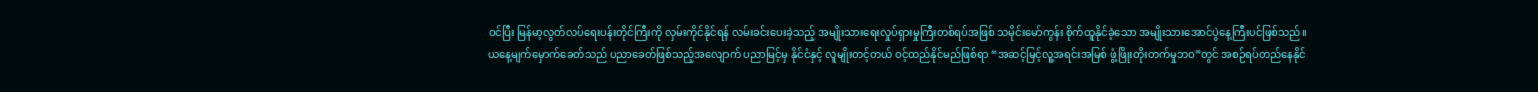ဝင်ပြီး မြန်မာ့လွတ်လပ်ရေးပန်းတိုင်ကြီးကို လှမ်းကိုင်နိုင်ရန် လမ်းခင်းပေးခဲ့သည့် အမျိုးသားရေးလှုပ်ရှားမှုကြီးတစ်ရပ်အဖြစ် သမိုင်းမော်ကွန်း စိုက်ထူနိုင်ခဲ့သော အမျိုးသားအောင်ပွဲနေ့ကြီးပင်ဖြစ်သည်။
ယနေ့မျက်မှောက်ခေတ်သည် ပညာခေတ်ဖြစ်သည့်အလျောက် ပညာမြင့်မှ နိုင်ငံနှင့် လူမျိုးတင့်တယ် ဝင့်ထည်နိုင်မည်ဖြစ်ရာ “အဆင့်မြင့်လူ့အရင်းအမြစ် ဖွံ့ဖြိုးတိုးတက်မှုဘဝ”တွင် အစဉ်ရပ်တည်နေနိုင်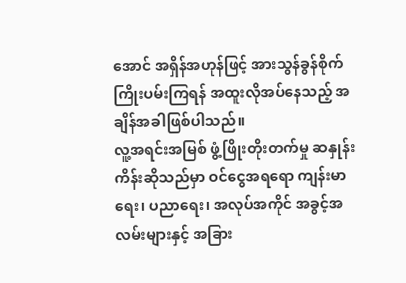အောင် အရှိန်အဟုန်ဖြင့် အားသွန်ခွန်စိုက်ကြိုးပမ်းကြရန် အထူးလိုအပ်နေသည့် အချိန်အခါဖြစ်ပါသည်။
လူ့အရင်းအမြစ် ဖွံ့ဖြိုးတိုးတက်မှု ဆနှုန်းကိန်းဆိုသည်မှာ ဝင်ငွေအရရော ကျန်းမာရေး၊ ပညာရေး၊ အလုပ်အကိုင် အခွင့်အလမ်းများနှင့် အခြား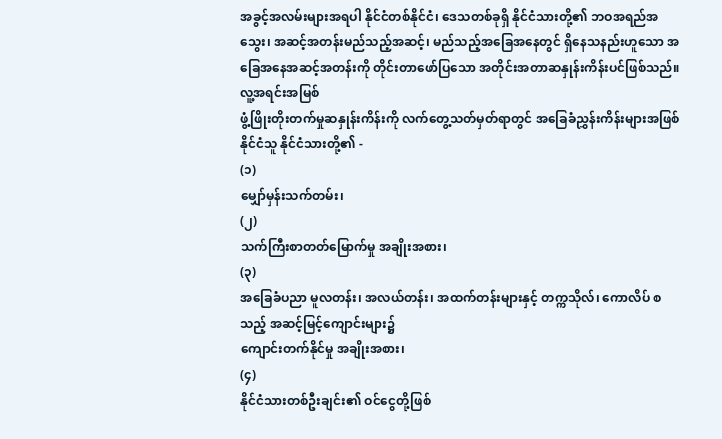အခွင့်အလမ်းများအရပါ နိုင်ငံတစ်နိုင်ငံ၊ ဒေသတစ်ခုရှိ နိုင်ငံသားတို့၏ ဘဝအရည်အသွေး၊ အဆင့်အတန်းမည်သည့်အဆင့်၊ မည်သည့်အခြေအနေတွင် ရှိနေသနည်းဟူသော အခြေအနေအဆင့်အတန်းကို တိုင်းတာဖော်ပြသော အတိုင်းအတာဆနှုန်းကိန်းပင်ဖြစ်သည်။
လူ့အရင်းအမြစ်
ဖွံ့ဖြိုးတိုးတက်မှုဆနှုန်းကိန်းကို လက်တွေ့သတ်မှတ်ရာတွင် အခြေခံညွှန်းကိန်းများအဖြစ်
နိုင်ငံသူ နိုင်ငံသားတို့၏ -
(၁)
မျှော်မှန်းသက်တမ်း၊
(၂)
သက်ကြီးစာတတ်မြောက်မှု အချိုးအစား၊
(၃)
အခြေခံပညာ မူလတန်း၊ အလယ်တန်း၊ အထက်တန်းများနှင့် တက္ကသိုလ်၊ ကောလိပ် စသည့် အဆင့်မြင့်ကျောင်းများ၌
ကျောင်းတက်နိုင်မှု အချိုးအစား၊
(၄)
နိုင်ငံသားတစ်ဦးချင်း၏ ဝင်ငွေတို့ဖြစ်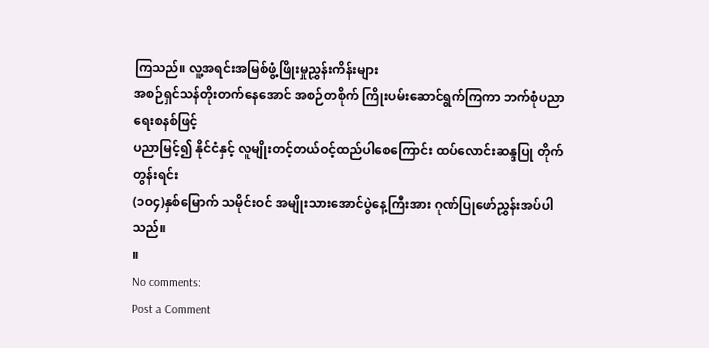ကြသည်။ လူ့အရင်းအမြစ်ဖွံ့ဖြိုးမှုညွှန်းကိန်းများ
အစဉ်ရှင်သန်တိုးတက်နေအောင် အစဉ်တစိုက် ကြိုးပမ်းဆောင်ရွက်ကြကာ ဘက်စုံပညာရေးစနစ်ဖြင့်
ပညာမြင့်၍ နိုင်ငံနှင့် လူမျိုးတင့်တယ်ဝင့်ထည်ပါစေကြောင်း ထပ်လောင်းဆန္ဒပြု တိုက်တွန်းရင်း
(၁ဝ၄)နှစ်မြောက် သမိုင်းဝင် အမျိုးသားအောင်ပွဲနေ့ကြီးအား ဂုဏ်ပြုဖော်ညွှန်းအပ်ပါသည်။
။
No comments:
Post a Comment